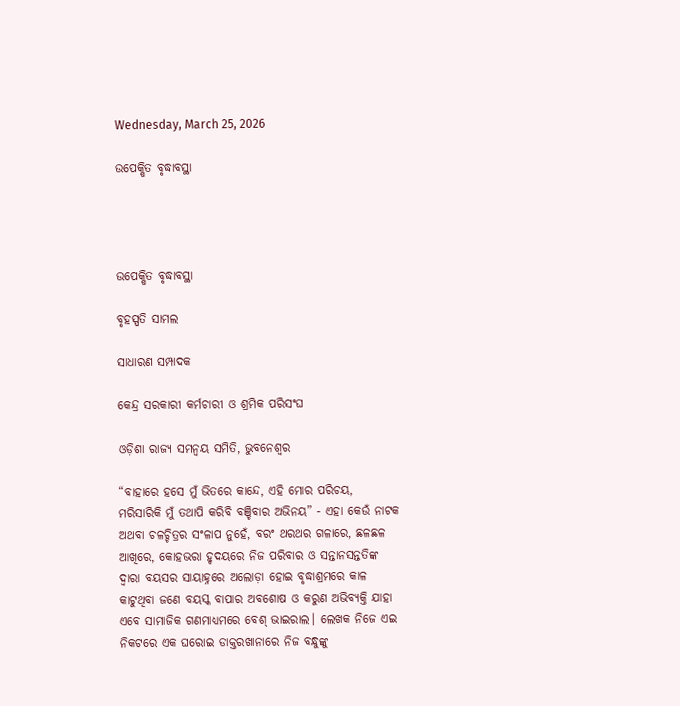Wednesday, March 25, 2026

ଉପେକ୍ଷିତ ବୃଦ୍ଧାବସ୍ଥା




ଉପେକ୍ଷିତ ବୃଦ୍ଧାବସ୍ଥା

ବୃହସ୍ପତି ସାମଲ

ସାଧାରଣ ସମ୍ପାଦକ

କେନ୍ଦ୍ର ସରକାରୀ କର୍ମଚାରୀ ଓ ଶ୍ରମିକ ପରିସଂଘ

ଓଡ଼ିଶା ରାଜ୍ୟ ସମନ୍ୱୟ ସମିତି, ଭୁବନେଶ୍ଵର

“ବାହାରେ ହସେ ମୁଁ ଭିତରେ କାନ୍ଦେ, ଏହି ମୋର ପରିଚୟ, ମରିସାରିକି ମୁଁ ତଥାପି କରିବି ବଞ୍ଚିବାର ଅଭିନୟ” - ଏହା କେଉଁ ନାଟକ ଅଥବା ଚଳଚ୍ଚିତ୍ରର ସଂଳାପ ନୁହେଁ, ବରଂ ଥରଥର ଗଳାରେ, ଛଳଛଳ ଆଖିରେ, କୋହଭରା ହୃଦୟରେ ନିଜ ପରିବାର ଓ ସନ୍ତାନସନ୍ତତିଙ୍କ ଦ୍ୱାରା ବୟସର ସାୟାହ୍ନରେ ଅଲୋଡ଼ା ହୋଇ ବୃଦ୍ଧାଶ୍ରମରେ କାଳ କାଟୁଥିବା ଜଣେ ବୟସ୍କ ବାପାର ଅବଶୋଷ ଓ କରୁଣ ଅଭିବ୍ୟକ୍ତି ଯାହା ଏବେ ସାମାଜିକ ଗଣମାଧ୍ୟମରେ ବେଶ୍ ଭାଇରାଲ। ଲେଖକ ନିଜେ ଏଇ ନିକଟରେ ଏକ ଘରୋଇ ଡାକ୍ତରଖାନାରେ ନିଜ ବନ୍ଧୁଙ୍କୁ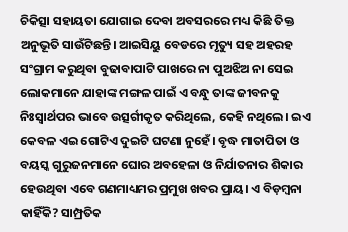ଚିକିତ୍ସା ସହାୟତା ଯୋଗାଇ ଦେବା ଅବସରରେ ମଧ୍ୟ କିଛି ତିକ୍ତ ଅନୁଭୂତି ସାଉଁଟିଛନ୍ତି। ଆଇସିୟୁ ବେଡରେ ମୃତ୍ୟୁ ସହ ଅହରହ ସଂଗ୍ରାମ କରୁଥିବା ବୁଢାବାପାଟି ପାଖରେ ନା ପୁଅଝିଅ ନା ସେଇ ଲୋକମାନେ ଯାହାଙ୍କ ମଙ୍ଗଳ‌ ପାଇଁ ଏ ବନ୍ଧୁ ତାଙ୍କ ଜୀବନକୁ ନିଃସ୍ୱାର୍ଥପର ଭାବେ ଉତ୍ସର୍ଗୀକୃତ କରିଥିଲେ, କେହି ନଥିଲେ। ଇଏ କେବଳ‌ ଏଇ ଗୋଟିଏ ଦୁଇଟି ଘଟଣା ନୁହେଁ। ବୃଦ୍ଧ ମାତାପିତା ଓ ବୟସ୍କ ଗୁରୁଜନମାନେ ଘୋର‌ ଅବହେଳା ଓ ନିର୍ଯାତନାର ଶିକାର ହେଉଥିବା ଏବେ ଗଣମାଧ୍ୟମର ପ୍ରମୁଖ ଖବର‌ ପ୍ରାୟ। ଏ ବିଡ଼ମ୍ବନା କାହିଁକି? ସାମ୍ପ୍ରତିକ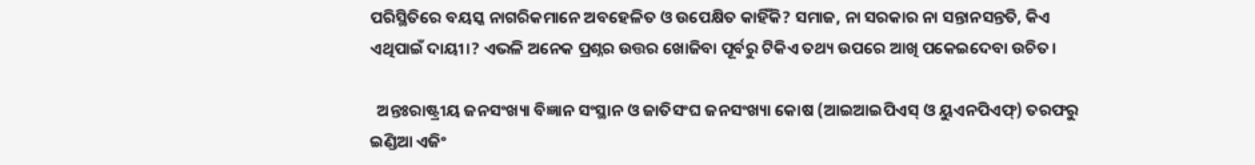ପରିସ୍ଥିତିରେ ବୟସ୍କ ନାଗରିକମାନେ ଅବହେଳିତ ଓ ଉପେକ୍ଷିତ କାହିଁକି? ସମାଜ, ନା ସରକାର ନା ସନ୍ତାନସନ୍ତତି, କିଏ ଏଥିପାଇଁ ଦାୟୀ।? ଏଭଳି ‌ଅନେକ ପ୍ରଶ୍ନର ଉତ୍ତର ଖୋଜିବା ପୂର୍ବରୁ ଟିକିଏ ତଥ୍ୟ ଉପରେ ଆଖି ପକେଇଦେବା ଉଚିତ।

  ଅନ୍ତଃରାଷ୍ଟ୍ରୀୟ ଜନସଂଖ୍ୟା ବିଜ୍ଞାନ ସଂସ୍ଥାନ ଓ ଜାତିସଂଘ ଜନସଂଖ୍ୟା କୋଷ (ଆଇଆଇପିଏସ୍ ଓ ୟୁଏନପିଏଫ୍) ତରଫରୁ ଇଣ୍ଡିଆ ଏଜିଂ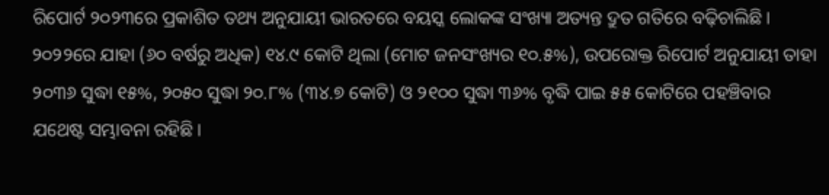ରିପୋର୍ଟ ୨୦୨୩ରେ ପ୍ରକାଶିତ ତଥ୍ୟ ଅନୁଯାୟୀ ଭାରତରେ ବୟସ୍କ ଲୋକଙ୍କ ସଂଖ୍ୟା ଅତ୍ୟନ୍ତ ଦ୍ରୁତ ଗତିରେ ବଢ଼ିଚାଲିଛି। ୨୦୨୨ରେ ଯାହା (୬୦ ବର୍ଷରୁ ଅଧିକ) ୧୪.୯ କୋଟି ଥିଲା (ମୋଟ ଜନସଂଖ୍ୟର ୧୦.୫%), ଉପରୋକ୍ତ ରିପୋର୍ଟ ଅନୁଯାୟୀ ତାହା ୨୦୩୬ ସୁଦ୍ଧା ୧୫%, ୨୦୫୦ ସୁଦ୍ଧା ୨୦.୮% (୩୪.୭ କୋଟି) ଓ ୨୧୦୦ ସୁଦ୍ଧା ୩୬% ବୃଦ୍ଧି ପାଇ ୫୫ କୋଟିରେ ପହଞ୍ଚିବାର ଯଥେଷ୍ଟ ସମ୍ଭାବନା ରହିଛି।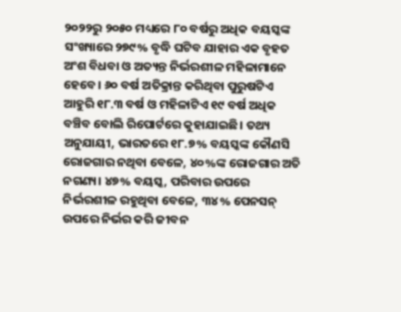୨୦୨୨ରୁ ୨୦୫୦ ମଧ୍ୟରେ ୮୦ ବର୍ଷରୁ ଅଧିକ ବୟସ୍କଙ୍କ ସଂଖ୍ୟାରେ ୨୭୯% ବୃଦ୍ଧି ଘଟିବ ଯାହାର‌ ଏକ ବୃହତ ଅଂଶ ବିଧବା ଓ ଅତ୍ୟନ୍ତ ନିର୍ଭରଶୀଳ ମହିଳାମାନେ ହେବେ। ୬୦ ବର୍ଷ ଅତିକ୍ରାନ୍ତ କରିଥିବା ପୁରୁଷଟିଏ ଆହୁରି ୧୮.୩ ବର୍ଷ ଓ ମହିଳାଟିଏ ୧୯ ବର୍ଷ ଅଧିକ ବଞ୍ଚିବ ବୋଲି ରିପୋର୍ଟରେ କୁହାଯାଇଛି। ତଥ୍ୟ ଅନୁଯାୟୀ, ଭାରତରେ ୧୮.୭% ବୟସ୍କଙ୍କ କୌଣସି ରୋଜଗାର ନଥିବା ବେଳେ, ୪୦%ଙ୍କ ରୋଜଗାର ଅତି ନଗଣ୍ୟ। ୪୭% ବୟସ୍କ, ପରିବାର ଉପରେ ନିର୍ଭରଶୀଳ ରହୁଥିବା ବେଳେ, ୩୪% ପେନସନ୍ ଉପରେ ନିର୍ଭର କରି ଜୀବନ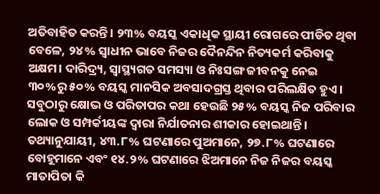ଅତିବାହିତ କରନ୍ତି। ୨୩% ବୟସ୍କ ଏକାଧିକ ସ୍ଥାୟୀ ରୋଗରେ ପୀଡିତ ଥିବା ବେଳେ, ୨୪% ସ୍ୱାଧୀନ ଭାବେ ନିଜର ଦୈନନ୍ଦିନ ନିତ୍ୟକର୍ମ କରିବାକୁ ଅକ୍ଷମ। ଦାରିଦ୍ର୍ୟ, ସ୍ୱାସ୍ଥ୍ୟଗତ ସମସ୍ୟା ଓ ନିଃସଙ୍ଗ ଜୀବନକୁ ନେଇ ୩୦%ରୁ ୫୦% ବୟସ୍କ ମାନସିକ ଅବସାଦଗ୍ରସ୍ତ ଥିବାର ପରିଲକ୍ଷିତ ହୁଏ। ସବୁଠାରୁ କ୍ଷୋଭ ଓ ପରିତାପର‌ କଥା ହେଉଛି ୨୫% ବୟସ୍କ ନିଜ ପରିବାର‌ ଲୋକ ଓ ସମ୍ପର୍କୀୟଙ୍କ ଦ୍ୱାରା ନିର୍ଯାତନାର ଶୀକାର‌ ହୋଇଥାନ୍ତି। ତଥ୍ୟାନୁଯାୟୀ, ୪୩.୮% ଘଟଣାରେ ପୁଅମାନେ, ୨୭.୮% ଘଟଣାରେ ବୋହୂମାନେ ଏବଂ ୧୪.୨% ଘଟଣାରେ ଝିଅମାନେ ନିଜ ନିଜର ବୟସ୍କ ମାତାପିତା କି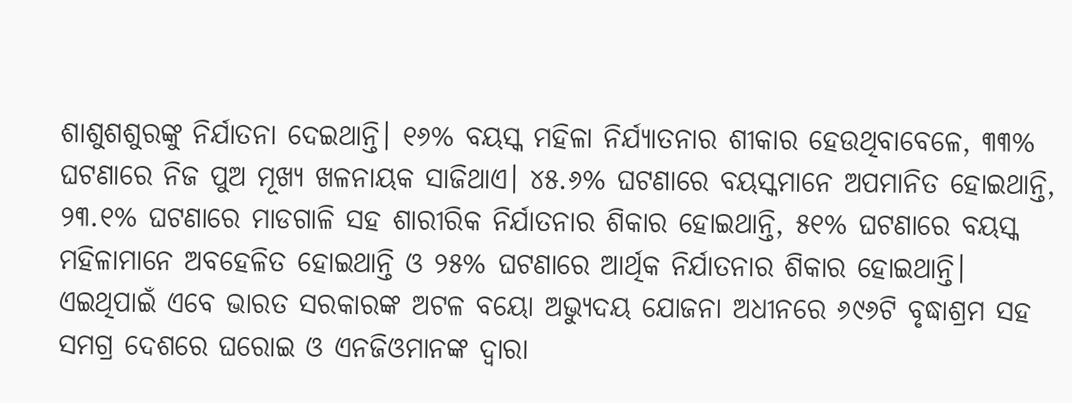ଶାଶୁଶଶୁରଙ୍କୁ ନିର୍ଯାତନା ଦେଇଥାନ୍ତି। ୧୬% ବୟସ୍କ ମହିଳା ନିର୍ଯ୍ୟାତନାର ଶୀକାର ହେଉଥିବାବେଳେ, ୩୩% ଘଟଣାରେ ନିଜ ପୁଅ ମୂଖ୍ୟ ଖଳନାୟକ ସାଜିଥାଏ। ୪୫.୬% ଘଟଣାରେ ବୟସ୍କମାନେ ଅପମାନିତ ହୋଇଥାନ୍ତି, ୨୩.୧% ଘଟଣାରେ ମାଡଗାଳି ସହ ଶାରୀରିକ ନିର୍ଯାତନାର ଶିକାର ହୋଇଥାନ୍ତି, ୫୧% ଘଟଣାରେ ବୟସ୍କ ମହିଳାମାନେ ଅବହେଳିତ ହୋଇଥାନ୍ତି ଓ ୨୫% ଘଟଣାରେ ଆର୍ଥିକ ନିର୍ଯାତନାର ଶିକାର ହୋଇଥାନ୍ତି। ଏଇଥିପାଇଁ ଏବେ ଭାରତ ସରକାରଙ୍କ ଅଟଳ ବୟୋ ଅଭ୍ୟୁଦୟ ଯୋଜନା ଅଧୀନରେ ୬୯୬ଟି ବୃଦ୍ଧାଶ୍ରମ ସହ ସମଗ୍ର ଦେଶରେ ଘରୋଇ ଓ ଏନଜିଓମାନଙ୍କ ଦ୍ୱାରା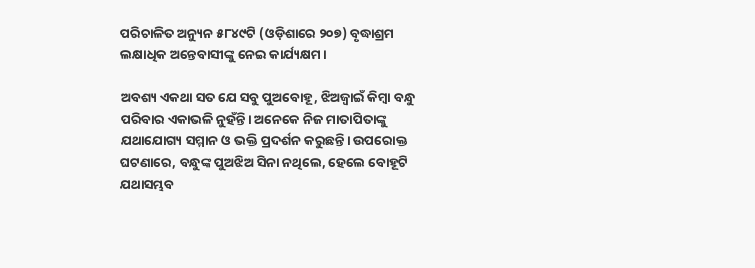ପରିଚାଳିତ ଅନ୍ୟୁନ ୫୮୪୯ଟି (ଓଡ଼ିଶାରେ ୨୦୭) ବୃଦ୍ଧାଶ୍ରମ ଲକ୍ଷାଧିକ ଅନ୍ତେବାସୀଙ୍କୁ ନେଇ କାର୍ଯ୍ୟକ୍ଷମ।

ଅବଶ୍ୟ ଏକଥା ସତ ଯେ ସବୁ ପୁଅବୋହୂ, ଝିଅଜ୍ୱାଇଁ କିମ୍ବା ବନ୍ଧୁ ପରିବାର ଏକାଭଳି ନୁହଁନ୍ତି। ଅନେକେ ନିଜ ମାତାପିତାଙ୍କୁ ଯଥାଯୋଗ୍ୟ ସମ୍ମାନ ଓ ଭକ୍ତି ପ୍ରଦର୍ଶନ କରୁଛନ୍ତି। ଉପରୋକ୍ତ ଘଟଣାରେ, ବନ୍ଧୁଙ୍କ ପୁଅଝିଅ ସିନା ନଥିଲେ, ହେଲେ ବୋହୂଟି ଯଥାସମ୍ଭବ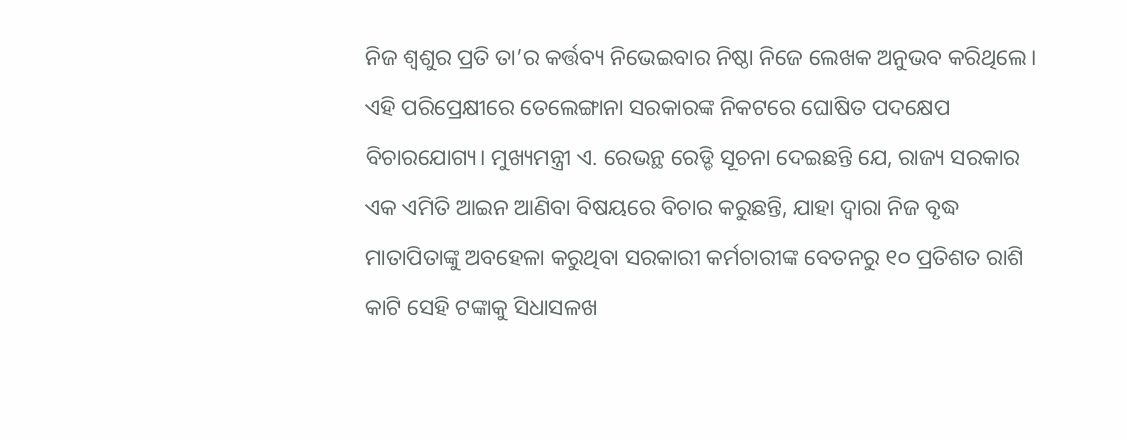ନିଜ ଶ୍ୱଶୁର ‌ପ୍ରତି ତା’ର‌ କର୍ତ୍ତବ୍ୟ ନିଭେଇବାର‌ ନିଷ୍ଠା ନିଜେ ଲେଖକ ଅନୁଭବ କରିଥିଲେ। ଏହି‌ ପରିପ୍ରେକ୍ଷୀରେ ତେଲେଙ୍ଗାନା ସରକାରଙ୍କ ନିକଟରେ ଘୋଷିତ ପଦକ୍ଷେପ ବିଚାରଯୋଗ୍ୟ। ମୁଖ୍ୟମନ୍ତ୍ରୀ ଏ. ରେଭନ୍ଥ ରେଡ୍ଡି ସୂଚନା ଦେଇଛନ୍ତି ଯେ, ରାଜ୍ୟ ସରକାର ଏକ ଏମିତି ଆଇନ ଆଣିବା ବିଷୟରେ ବିଚାର କରୁଛନ୍ତି, ଯାହା ଦ୍ୱାରା ନିଜ ବୃଦ୍ଧ ମାତାପିତାଙ୍କୁ ଅବହେଳା କରୁଥିବା ସରକାରୀ କର୍ମଚାରୀଙ୍କ ବେତନରୁ ୧୦ ପ୍ରତିଶତ ରାଶି କାଟି ସେହି ଟଙ୍କାକୁ ସିଧାସଳଖ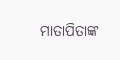ମାତାପିତାଙ୍କ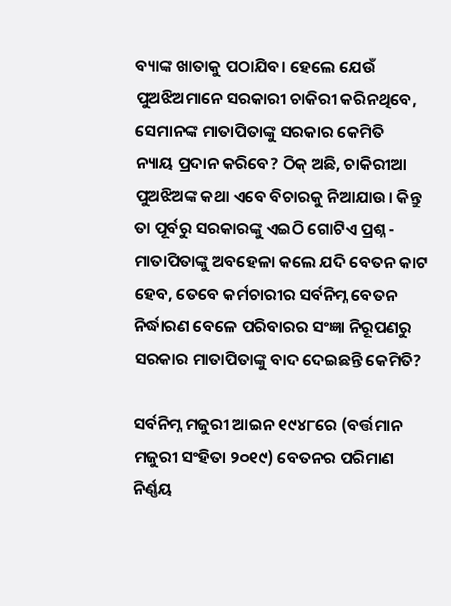ବ୍ୟାଙ୍କ ଖାତାକୁ ପଠାଯିବ। ହେଲେ ଯେଉଁ ପୁଅଝିଅମାନେ ସରକାରୀ ଚାକିରୀ କରିନଥିବେ, ସେମାନଙ୍କ ‌ମାତାପିତାଙ୍କୁ ସରକାର କେମିତି ନ୍ୟାୟ ‌ପ୍ରଦାନ‌ କରିବେ? ଠିକ୍ ଅଛି, ଚାକିରୀଆ ପୁଅଝିଅଙ୍କ କଥା ଏବେ ବିଚାରକୁ ନିଆଯାଉ। କିନ୍ତୁ ତା ପୂର୍ବରୁ ସରକାରଙ୍କୁ ‌ଏଇଠି ଗୋଟିଏ ପ୍ରଶ୍ନ - ମାତାପିତାଙ୍କୁ ଅବହେଳା କଲେ ଯଦି ବେତନ କାଟ ହେବ, ତେବେ କର୍ମଚାରୀର ସର୍ବନିମ୍ନ ବେତନ ନିର୍ଦ୍ଧାରଣ ବେଳେ ପରିବାରର ସଂଜ୍ଞା ନିରୂପଣରୁ ସରକାର ମାତାପିତାଙ୍କୁ ବାଦ ଦେଇଛନ୍ତି କେମିତି?

ସର୍ବନିମ୍ନ ମଜୁରୀ ଆଇନ ୧୯୪୮ରେ (ବର୍ତ୍ତମାନ ମଜୁରୀ ସଂହିତା ୨୦୧୯) ବେତନର ପରିମାଣ ନିର୍ଣ୍ଣୟ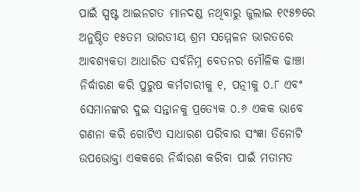ପାଇଁ ସ୍ପଷ୍ଟ ଆଇନଗତ ମାନଦଣ୍ଡ ନଥିବାରୁ ଜୁଲାଇ ୧୯୫୭ରେ ଅନୁଷ୍ଠିତ ୧୫ତମ ଭାରତୀୟ ଶ୍ରମ ସମ୍ମେଳନ ଭାରତରେ ଆବଶ୍ୟକତା ଆଧାରିତ ସର୍ବନିମ୍ନ ବେତନର ମୌଳିକ ଢାଞ୍ଚା ନିର୍ଦ୍ଧାରଣ କରି ପୁରୁଷ କର୍ମଚାରୀକୁ ୧, ପତ୍ନୀକୁ ୦.୮ ଏବଂ ସେମାନଙ୍କର ଦୁଇ ସନ୍ତାନକୁ ପ୍ରତ୍ୟେକ ୦.୬ ଏକକ ଭାବେ ଗଣନା କରି ଗୋଟିଏ ସାଧାରଣ ପରିବାର ସଂଜ୍ଞା ତିନୋଟି ଉପଭୋକ୍ତା ଏକକରେ ନିର୍ଦ୍ଧାରଣ କରିବା ପାଇଁ ମତାମତ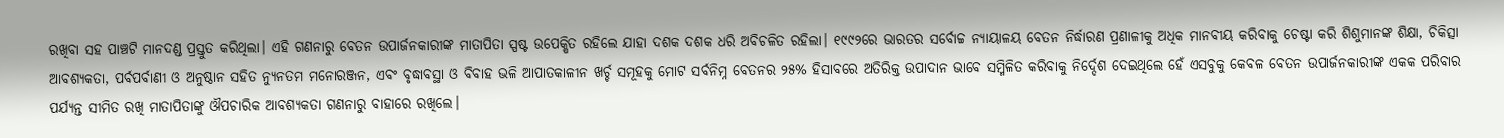ରଖିବା ସହ ପାଞ୍ଚଟି ମାନଦଣ୍ଡ ପ୍ରସ୍ତୁତ କରିଥିଲା। ଏହି ଗଣନାରୁ ବେତନ ଉପାର୍ଜନକାରୀଙ୍କ ମାତାପିତା ସ୍ପଷ୍ଟ ଉପେକ୍ଷିତ ରହିଲେ ଯାହା ଦଶକ ଦଶକ ଧରି ଅବିଚଳିତ ରହିଲା। ୧୯୯୨ରେ ଭାରତର ସର୍ବୋଚ୍ଚ ନ୍ୟାୟାଳୟ ବେତନ ନିର୍ଦ୍ଧାରଣ ପ୍ରଣାଳୀକୁ ଅଧିକ ମାନବୀୟ କରିବାକୁ ଚେଷ୍ଟା କରି ଶିଶୁମାନଙ୍କ ଶିକ୍ଷା, ଚିକିତ୍ସା ଆବଶ୍ୟକତା, ପର୍ବପର୍ବାଣୀ ଓ ଅନୁଷ୍ଠାନ ସହିତ ନ୍ୟୁନତମ ମନୋରଞ୍ଜନ, ଏବଂ ବୃଦ୍ଧାବସ୍ଥା ଓ ବିବାହ ଭଳି ଆପାତକାଳୀନ ଖର୍ଚ୍ଚ ସମୂହକୁ ମୋଟ ସର୍ବନିମ୍ନ ବେତନର ୨୫% ହିସାବରେ ଅତିରିକ୍ତ ଉପାଦାନ ଭାବେ ସମ୍ମିଳିତ କରିବାକୁ ନିର୍ଦ୍ଦେଶ ଦେଇଥିଲେ ହେଁ ଏସବୁକୁ କେବଳ ବେତନ ଉପାର୍ଜନକାରୀଙ୍କ ଏକକ ପରିବାର ପର୍ଯ୍ୟନ୍ତ ସୀମିତ ରଖି ମାତାପିତାଙ୍କୁ ଔପଚାରିକ ଆବଶ୍ୟକତା ଗଣନାରୁ ବାହାରେ ରଖିଲେ।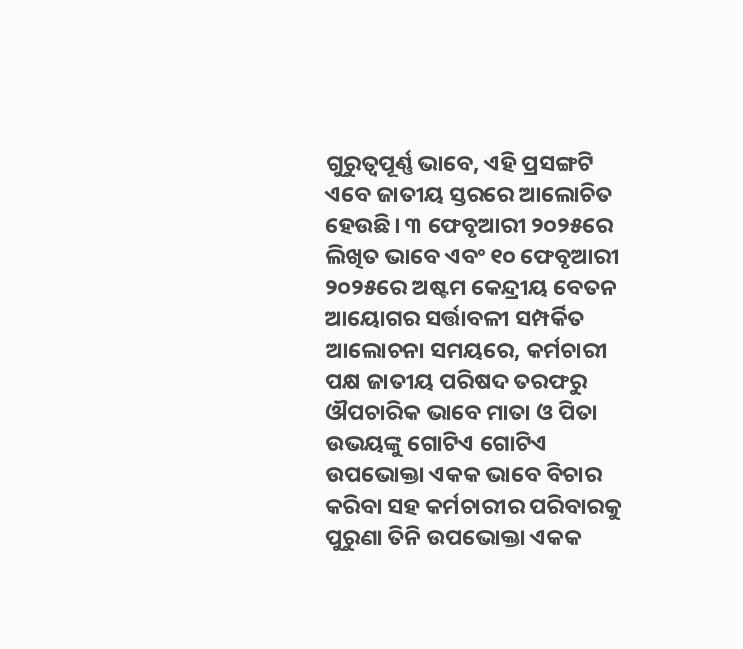ଗୁରୁତ୍ୱପୂର୍ଣ୍ଣ ଭାବେ, ଏହି ପ୍ରସଙ୍ଗଟି ଏବେ ଜାତୀୟ ସ୍ତରରେ ଆଲୋଚିତ ହେଉଛି। ୩ ଫେବୃଆରୀ ୨୦୨୫ରେ ଲିଖିତ ଭାବେ ଏବଂ ୧୦ ଫେବୃଆରୀ ୨୦୨୫ରେ ଅଷ୍ଟମ କେନ୍ଦ୍ରୀୟ ବେତନ ଆୟୋଗର ସର୍ତ୍ତାବଳୀ ସମ୍ପର୍କିତ ଆଲୋଚନା ସମୟରେ, କର୍ମଚାରୀ ପକ୍ଷ ଜାତୀୟ ପରିଷଦ ତରଫରୁ ଔପଚାରିକ ଭାବେ ମାତା ଓ ପିତା ଉଭୟଙ୍କୁ ଗୋଟିଏ ଗୋଟିଏ ଉପଭୋକ୍ତା ଏକକ ଭାବେ ବିଚାର କରିବା ସହ କର୍ମଚାରୀର ପରିବାରକୁ ପୁରୁଣା ତିନି ଉପଭୋକ୍ତା ଏକକ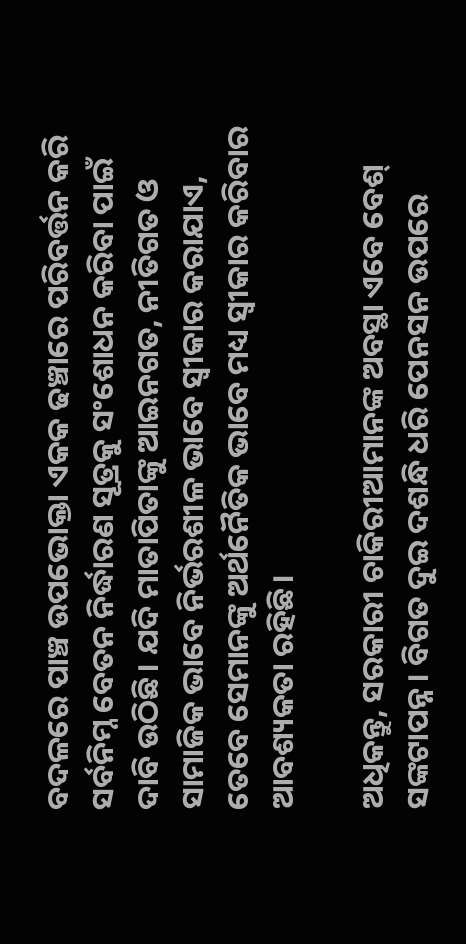ବଦଳରେ ପାଞ୍ଚ ଉପଭୋକ୍ତା ଏକକ ଢଞ୍ଚାରେ ପରିବର୍ତ୍ତନ କରି ସର୍ବନିମ୍ନ ବେତନ ନିର୍ଦ୍ଧାରଣ ସୂତ୍ରକୁ ସଂଶୋଧନ କରିବା ପାଇଁ ଦାବି ଉଠିଛି। ଯଦି ମାତାପିତାଙ୍କୁ ଆଇନଗତ, ନୀତିଗତ ଓ ସାମାଜିକ ଭାବେ ନିର୍ଭରଶୀଳ ଭାବେ ସ୍ୱୀକାର କରାଯାଏ, ତେବେ ସେମାନଙ୍କୁ ଅର୍ଥନୈତିକ ଭାବେ ମଧ୍ୟ ସ୍ୱୀକାର କରିବାର ଆବଶ୍ୟକତା ରହିଛି।

ଅଧିକନ୍ତୁ, ସରକାରୀ ଚାକିରୀଆମାନଙ୍କ ଅବସ୍ଥା ଏବେ ବେଶ୍ ସଙ୍କଟାପନ୍ନ। ବିଗତ ଦୁଇ ଦଶନ୍ଧି ଧରି ପେନସନ ଉପରେ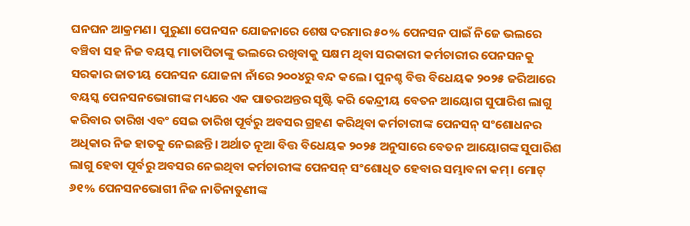ଘନଘନ ଆକ୍ରମଣ। ପୁରୁଣା ପେନସନ ଯୋଜନାରେ ଶେଷ ଦରମାର‌ ୫୦% ପେନସନ ପାଇଁ ନିଜେ ଭଲରେ ବଞ୍ଚିବା ସହ ନିଜ ବୟସ୍କ ମାତାପିତାଙ୍କୁ ଭଲରେ ‌ରଖିବାକୁ ସକ୍ଷମ ଥିବା ସରକାରୀ କର୍ମଚାରୀର ପେନସନକୁ ସରକାର ଜାତୀୟ ପେନସନ ଯୋଜନା ନାଁରେ ୨୦୦୪ରୁ ବନ୍ଦ କଲେ। ପୁନଶ୍ଚ ବିତ୍ତ ବିଧେୟକ ୨୦୨୫ ଜରିଆରେ ବୟସ୍କ ପେନସନଭୋଗୀଙ୍କ ମଧ୍ୟରେ ଏକ ପାତରଅନ୍ତର ସୃଷ୍ଟି କରି କେନ୍ଦ୍ରୀୟ ବେତନ ଆୟୋଗ ସୁପାରିଶ ଲାଗୁ କରିବାର ତାରିଖ ଏବଂ ସେଇ ତାରିଖ ପୂର୍ବରୁ ଅବସର ଗ୍ରହଣ କରିଥିବା କର୍ମଚାରୀଙ୍କ ପେନସନ୍ ସଂଶୋଧନର ଅଧିକାର ନିଜ ହାତକୁ ନେଇଛନ୍ତି। ଅର୍ଥାତ ନୂଆ ବିତ୍ତ ବିଧେୟକ ୨୦୨୫ ଅନୁସାରେ ବେତନ ଆୟୋଗଙ୍କ ସୁପାରିଶ ଲାଗୁ ହେବା ପୂର୍ବରୁ ଅବସର ନେଇଥିବା କର୍ମଚାରୀଙ୍କ ପେନସନ୍ ସଂଶୋଧିତ ହେବାର ସମ୍ଭାବନା କମ୍। ମୋଟ୍ ୬୧% ପେନସନଭୋଗୀ ନିଜ ନାତିନାତୁଣୀଙ୍କ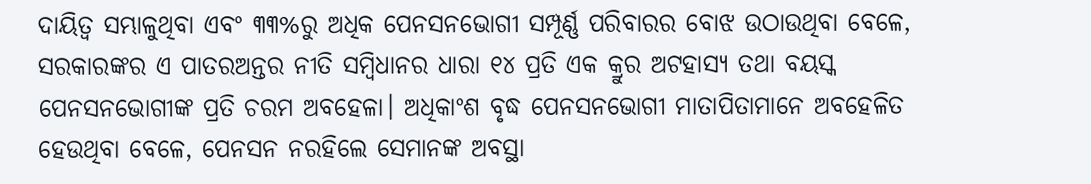ଦାୟିତ୍ଵ ସମ୍ଭାଳୁଥିବା ଏବଂ ୩୩%ରୁ ଅଧିକ ପେନସନଭୋଗୀ ସମ୍ପୂର୍ଣ୍ଣ ପରିବାରର ବୋଝ ଉଠାଉଥିବା ବେଳେ, ସରକାରଙ୍କର ଏ ପାତରଅନ୍ତର ନୀତି ସମ୍ବିଧାନର ଧାରା ୧୪ ପ୍ରତି ଏକ କ୍ରୁର ଅଟହାସ୍ୟ ତଥା ବୟସ୍କ ପେନସନଭୋଗୀଙ୍କ ପ୍ରତି ଚରମ ଅବହେଳା। ଅଧିକାଂଶ ବୃଦ୍ଧ ପେନସନଭୋଗୀ ମାତାପିତାମାନେ ଅବହେଳିତ ହେଉଥିବା ବେଳେ, ପେନସନ ନରହିଲେ ସେମାନଙ୍କ ଅବସ୍ଥା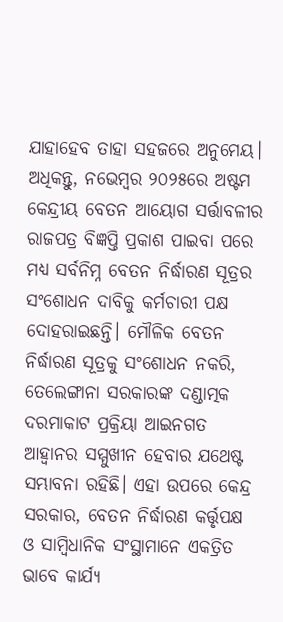ଯାହା‌ହେବ ତାହା ସହଜରେ ଅନୁମେୟ। ଅଧିକନ୍ତୁ, ନଭେମ୍ବର ୨୦୨୫ରେ ଅଷ୍ଟମ କେନ୍ଦ୍ରୀୟ ବେତନ ଆୟୋଗ ସର୍ତ୍ତାବଳୀର ରାଜପତ୍ର ବିଜ୍ଞପ୍ତି ପ୍ରକାଶ ପାଇବା ପରେ ମଧ୍ୟ ସର୍ବନିମ୍ନ ବେତନ ନିର୍ଦ୍ଧାରଣ ସୂତ୍ରର ସଂଶୋଧନ ଦାବିକୁ କର୍ମଚାରୀ ପକ୍ଷ ଦୋହରାଇଛନ୍ତି। ମୌଳିକ ବେତନ ନିର୍ଦ୍ଧାରଣ ସୂତ୍ରକୁ ସଂଶୋଧନ ନକରି, ତେଲେଙ୍ଗାନା ସରକାରଙ୍କ ଦଣ୍ଡାତ୍ମକ ଦରମାକାଟ ପ୍ରକ୍ରିୟା ଆଇନଗତ ଆହ୍ୱାନର ସମ୍ମୁଖୀନ ହେବାର ଯଥେଷ୍ଟ ସମ୍ଭାବନା ରହିଛି। ଏହା ଉପରେ କେନ୍ଦ୍ର ସରକାର, ବେତନ ନିର୍ଦ୍ଧାରଣ କର୍ତ୍ତୃପକ୍ଷ ଓ ସାମ୍ବିଧାନିକ ସଂସ୍ଥାମାନେ ଏକତ୍ରିତ ଭାବେ କାର୍ଯ୍ୟ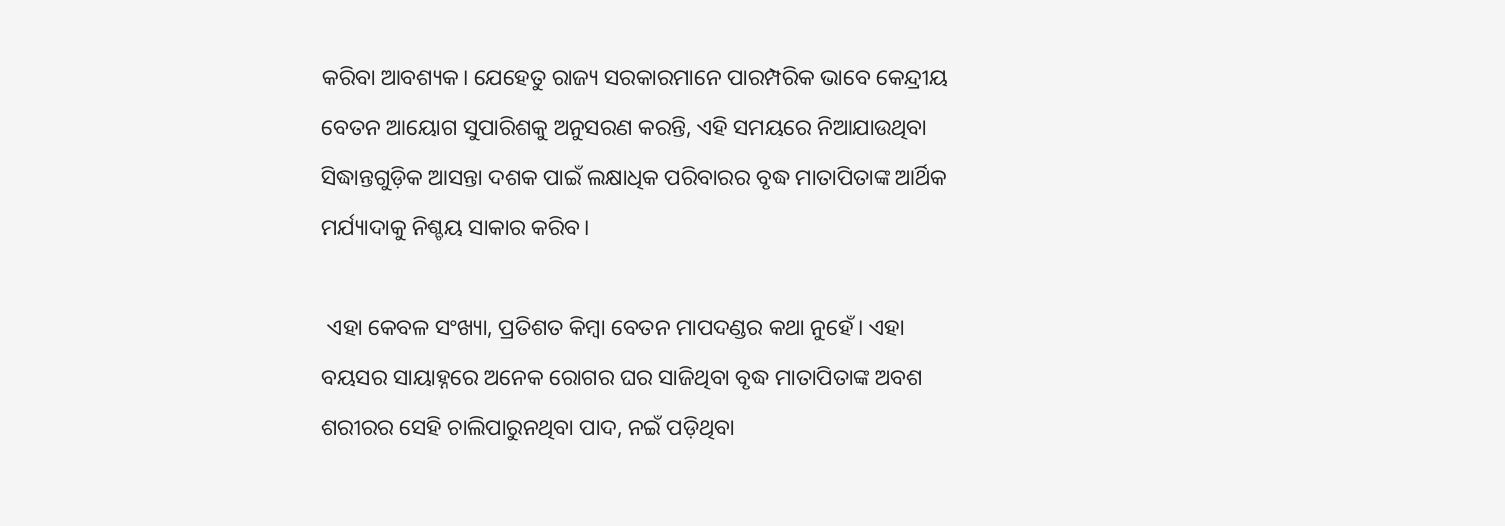କରିବା ଆବଶ୍ୟକ। ଯେହେତୁ ରାଜ୍ୟ ସରକାରମାନେ ପାରମ୍ପରିକ ଭାବେ କେନ୍ଦ୍ରୀୟ ବେତନ ଆୟୋଗ ସୁପାରିଶକୁ ଅନୁସରଣ କରନ୍ତି, ଏହି ସମୟରେ ନିଆଯାଉଥିବା ସିଦ୍ଧାନ୍ତଗୁଡ଼ିକ ଆସନ୍ତା ଦଶକ ପାଇଁ ଲକ୍ଷାଧିକ ପରିବାରର ବୃଦ୍ଧ ମାତାପିତାଙ୍କ ଆର୍ଥିକ ମର୍ଯ୍ୟାଦାକୁ ନିଶ୍ଚୟ ସାକାର କରିବ।

 ଏହା କେବଳ ସଂଖ୍ୟା, ପ୍ରତିଶତ କିମ୍ବା ବେତନ ମାପଦଣ୍ଡର କଥା ନୁହେଁ। ଏହା ବୟସର ସାୟାହ୍ନରେ ଅନେକ ରୋଗର ଘର ସାଜିଥିବା ବୃଦ୍ଧ ମାତାପିତାଙ୍କ ଅବଶ ଶରୀରର ସେହି ଚାଲିପାରୁନଥିବା ପାଦ, ନଇଁ ପଡ଼ିଥିବା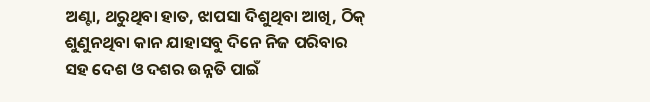ଅଣ୍ଟା, ଥରୁଥିବା ହାତ, ଝାପସା ଦିଶୁଥିବା ଆଖି, ଠିକ୍ ଶୁଣୁନଥିବା କାନ ଯାହାସବୁ ଦିନେ ନିଜ ପରିବାର‌ ସହ ଦେଶ ଓ ଦଶର ଉନ୍ନତି ପାଇଁ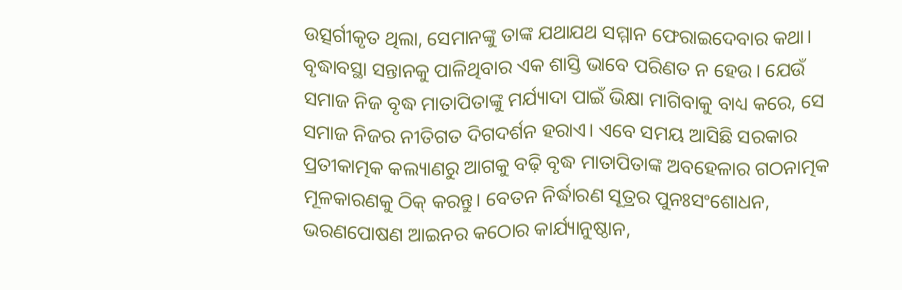ଉତ୍ସର୍ଗୀକୃତ ଥିଲା, ସେମାନଙ୍କୁ ତାଙ୍କ ଯଥାଯଥ ସମ୍ମାନ ଫେରାଇଦେବାର କଥା। ବୃଦ୍ଧାବସ୍ଥା ସନ୍ତାନକୁ ପାଳିଥିବାର ଏକ ଶାସ୍ତି ଭାବେ ପରିଣତ ନ ହେଉ। ଯେଉଁ ସମାଜ ନିଜ ବୃଦ୍ଧ ମାତାପିତାଙ୍କୁ ମର୍ଯ୍ୟାଦା ପାଇଁ ଭିକ୍ଷା ମାଗିବାକୁ ବାଧ୍ୟ କରେ, ସେ ସମାଜ ନିଜର ନୀତିଗତ ଦିଗଦର୍ଶନ ହରାଏ। ଏବେ ସମୟ ଆସିଛି ସରକାର ପ୍ରତୀକାତ୍ମକ କଲ୍ୟାଣରୁ ଆଗକୁ ବଢ଼ି ବୃଦ୍ଧ ମାତାପିତାଙ୍କ ଅବହେଳାର ଗଠନାତ୍ମକ ମୂଳକାରଣକୁ ଠିକ୍‌ କରନ୍ତୁ। ବେତନ ନିର୍ଦ୍ଧାରଣ ସୂତ୍ରର ପୁନଃସଂଶୋଧନ, ଭରଣପୋଷଣ ଆଇନର କଠୋର କାର୍ଯ୍ୟାନୁଷ୍ଠାନ,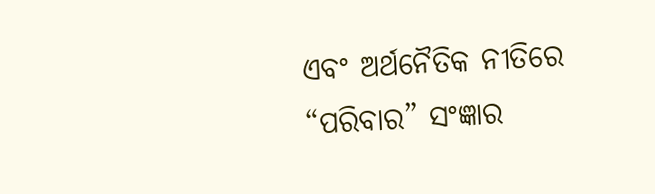ଏବଂ ଅର୍ଥନୈତିକ ନୀତିରେ “ପରିବାର” ସଂଜ୍ଞାର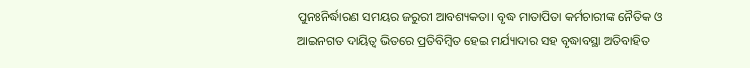ପୁନଃନିର୍ଦ୍ଧାରଣ ସମୟର ଜରୁରୀ ଆବଶ୍ୟକତା। ବୃଦ୍ଧ ମାତାପିତା କର୍ମଚାରୀଙ୍କ ନୈତିକ ଓ ଆଇନଗତ ଦାୟିତ୍ୱ ଭିତରେ ପ୍ରତିବିମ୍ବିତ ହେଇ ମର୍ଯ୍ୟାଦାର ସହ ବୃଦ୍ଧାବସ୍ଥା ଅତିବାହିତ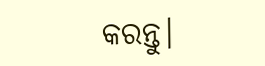କରନ୍ତୁ।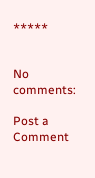*****


No comments:

Post a Comment